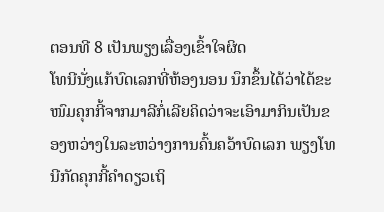ຕອນທີ 8 ເປັນພຽງເລື່ອງເຂົ້າໃຈຜິດ
ໂທນີນັ່ງແກ້ບົດເລກທີ່ຫ້ອງນອນ ນຶກຂຶ້ນໄດ້ວ່າໄດ້ຂະໜົມຄຸກກີ້ຈາກມາລີກໍ່ເລີຍຄິດວ່າຈະເອົາມາກິນເປັນຂອງຫວ່າງໃນລະຫວ່າງການຄົ້ນຄວ້າບົດເລກ ພຽງໂທນີກັດຄຸກກີ້ຄຳດຽວເຖິ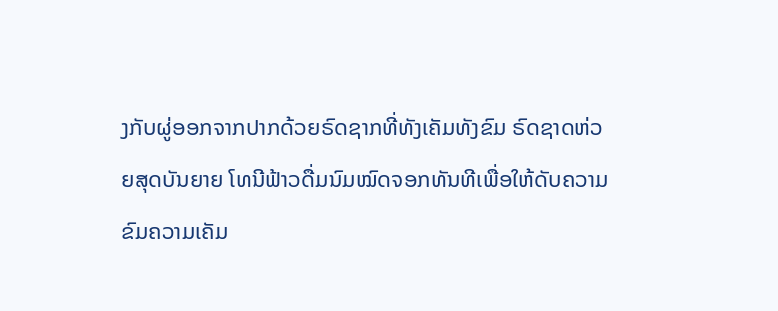ງກັບຜູ່ອອກຈາກປາກດ້ວຍຣົດຊາກທີ່ທັງເຄັມທັງຂົມ ຣົດຊາດຫ່ວຍສຸດບັນຍາຍ ໂທນີຟ້າວດື່ມນົມໝົດຈອກທັນທີເພື່ອໃຫ້ດັບຄວາມຂົມຄວາມເຄັມ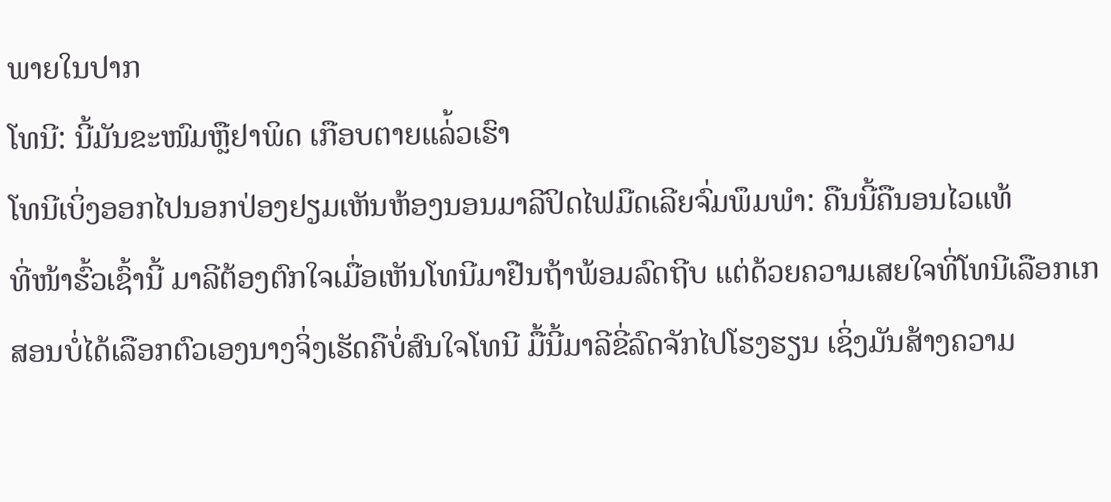ພາຍໃນປາກ
ໂທນີ: ນີ້ມັນຂະໜົມຫຼືຢາພິດ ເກືອບຕາຍແລ່້ວເຮົາ
ໂທນີເບິ່ງອອກໄປນອກປ່ອງຢຽມເຫັນຫ້ອງນອນມາລີປິດໄຟມືດເລີຍຈົ່ມພຶມພຳ: ຄືນນີ້ຄືນອນໄວແທ້
ທີ່ໜ້າຮົ້ວເຊົ້ານີ້ ມາລີຕ້ອງຕົກໃຈເມື່ອເຫັນໂທນີມາຢືນຖ້າພ້ອມລົດຖີບ ແຕ່ດ້ວຍຄວາມເສຍໃຈທີ່ໂທນີເລືອກເກສອນບໍ່ໄດ້ເລືອກຕົວເອງນາງຈິ່ງເຮັດຄືບໍ່ສົນໃຈໂທນີ ມື້ນີ້ມາລີຂີ່ລົດຈັກໄປໂຮງຮຽນ ເຊິ່ງມັນສ້າງຄວາມ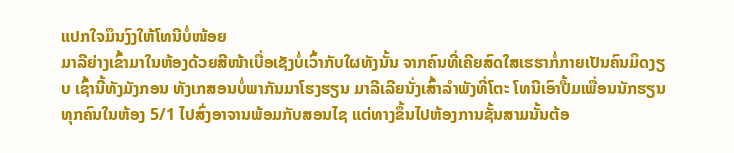ແປກໃຈມຶນງົງໃຫ້ໂທນີບໍ່ໜ້ອຍ
ມາລີຍ່າງເຂົ້າມາໃນຫ້ອງດ້ວຍສີໜ້າເບື່ອເຊັງບໍ່ເວົ້າກັບໃຜທັງນັ້ນ ຈາກຄົນທີ່ເຄີຍສົດໃສເຮຮາກໍ່ກາຍເປັນຄົນມິດງຽບ ເຊົ້ານີ້ທັງມັງກອນ ທັງເກສອນບໍ່ພາກັນມາໂຮງຮຽນ ມາລີເລີຍນັ່ງເສົ້າລຳພັງທີ່ໂຕະ ໂທນີເອົາປື້ມເພື່ອນນັກຮຽນທຸກຄົນໃນຫ້ອງ 5/1 ໄປສົ່ງອາຈານພ້ອມກັບສອນໄຊ ແຕ່ທາງຂຶ້ນໄປຫ້ອງການຊັ້ນສາມນັ້ນຕ້ອ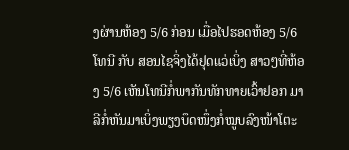ງຜ່ານຫ້ອງ 5/6 ກ່ອນ ເມື່ອໄປຮອດຫ້ອງ 5/6 ໂທນີ ກັບ ສອນໄຊຈິ່ງໄດ້ຢຸດແວ່ເບິ່ງ ສາວໆທີ່ຫ້ອງ 5/6 ເຫັນໂທນີກໍ່ພາກັນທັກທາຍເວົ້າຢອກ ມາລີກໍ່ຫັນມາເບິ່ງພຽງບຶດໜຶ່ງກໍ່ໝູບລົງໜ້າໂຕະ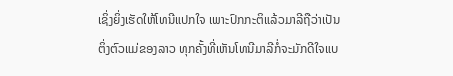ເຊິ່ງຍິ່ງເຮັດໃຫ້ໂທນີແປກໃຈ ເພາະປົກກະຕິແລ້ວມາລີຖືວ່າເປັນຕິ່ງຕົວແມ່ຂອງລາວ ທຸກຄັ້ງທີ່ເຫັນໂທນີມາລີກໍ່ຈະມັກດີໃຈແບ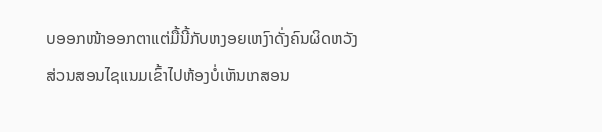ບອອກໜ້າອອກຕາແຕ່ມື້ນີ້ກັບຫງອຍເຫງົາດັ່ງຄົນຜິດຫວັງ ສ່ວນສອນໄຊແນມເຂົ້າໄປຫ້ອງບໍ່ເຫັນເກສອນ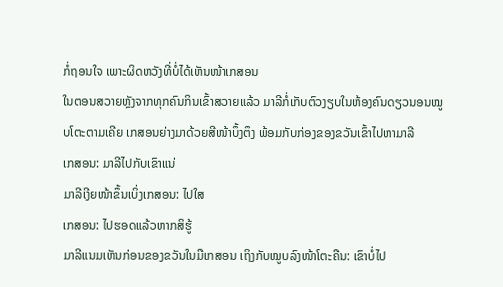ກໍ່ຖອນໃຈ ເພາະຜິດຫວັງທີ່ບໍ່ໄດ້ເຫັນໜ້າເກສອນ
ໃນຕອນສວາຍຫຼັງຈາກທຸກຄົນກິນເຂົ້າສວາຍແລ້ວ ມາລີກໍ່ເກັບຕົວງຽບໃນຫ້ອງຄົນດຽວນອນໝູບໂຕະຕາມເຄີຍ ເກສອນຍ່າງມາດ້ວຍສີໜ້າບຶ້ງຕຶງ ພ້ອມກັບກ່ອງຂອງຂວັນເຂົ້າໄປຫາມາລີ
ເກສອນ: ມາລີໄປກັບເຂົາແນ່
ມາລີເງີຍໜ້າຂຶ້ນເບິ່ງເກສອນ: ໄປໃສ
ເກສອນ: ໄປຮອດແລ້ວຫາກສິຮູ້
ມາລີແນມເຫັນກ່ອນຂອງຂວັນໃນມືເກສອນ ເຖິງກັບໝູບລົງໜ້າໂຕະຄືນ: ເຂົາບໍ່ໄປ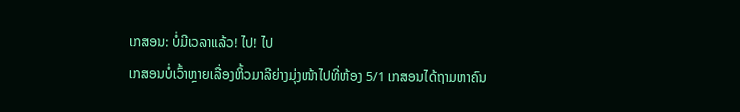ເກສອນ: ບໍ່ມີເວລາແລ້ວ! ໄປ! ໄປ
ເກສອນບໍ່ເວົ້າຫຼາຍເລື່ອງຫິ້ວມາລີຍ່າງມຸ່ງໜ້າໄປທີ່ຫ້ອງ 5/1 ເກສອນໄດ້ຖາມຫາຄົນ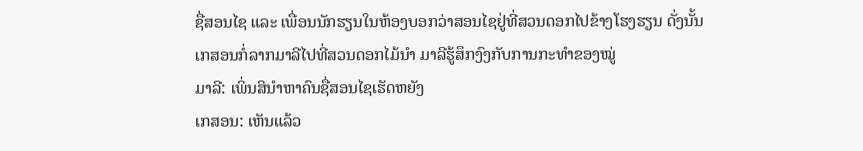ຊື່ສອນໄຊ ແລະ ເພື່ອນນັກຮຽນໃນຫ້ອງບອກວ່າສອນໄຊຢູ່ທີ່ສວນດອກໄປຂ້າງໂຮງຮຽນ ດັ່ງນັ້ນເກສອນກໍ່ລາກມາລີໄປທີ່ສວນດອກໄມ້ນຳ ມາລີຮູ້ສຶກງົງກັບການກະທຳຂອງໝູ່
ມາລີ: ເພິ່ນສິນຳຫາຄົນຊື່ສອນໄຊເຮັດຫຍັງ
ເກສອນ: ເຫັນແລ້ວ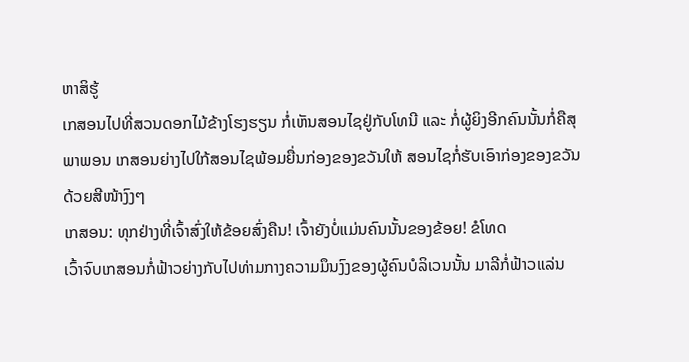ຫາສິຮູ້
ເກສອນໄປທີ່ສວນດອກໄມ້ຂ້າງໂຮງຮຽນ ກໍ່ເຫັນສອນໄຊຢູ່ກັບໂທນີ ແລະ ກໍ່ຜູ້ຍິງອີກຄົນນັ້ນກໍ່ຄືສຸພາພອນ ເກສອນຍ່າງໄປໃກ້ສອນໄຊພ້ອມຍື່ນກ່ອງຂອງຂວັນໃຫ້ ສອນໄຊກໍ່ຮັບເອົາກ່ອງຂອງຂວັນດ້ວຍສີໜ້າງົງໆ
ເກສອນ: ທຸກຢ່າງທີ່ເຈົ້າສົ່ງໃຫ້ຂ້ອຍສົ່ງຄືນ! ເຈົ້າຍັງບໍ່ແມ່ນຄົນນັ້ນຂອງຂ້ອຍ! ຂໍໂທດ
ເວົ້າຈົບເກສອນກໍ່ຟ້າວຍ່າງກັບໄປທ່າມກາງຄວາມມຶນງົງຂອງຜູ້ຄົນບໍລິເວນນັ້ນ ມາລີກໍ່ຟ້າວແລ່ນ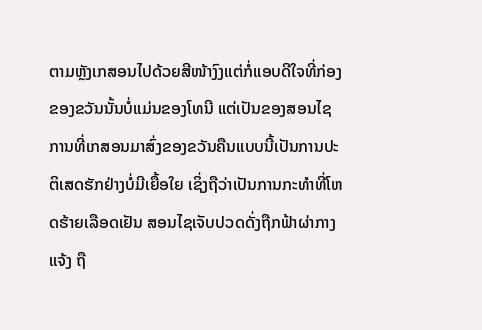ຕາມຫຼັງເກສອນໄປດ້ວຍສີໜ້າງົງແຕ່ກໍ່ແອບດີໃຈທີ່ກ່ອງຂອງຂວັນນັ້ນບໍ່ແມ່ນຂອງໂທນີ ແຕ່ເປັນຂອງສອນໄຊ
ການທີ່ເກສອນມາສົ່ງຂອງຂວັນຄືນແບບນີ້ເປັນການປະຕິເສດຮັກຢ່າງບໍ່ມີເຍື້ອໃຍ ເຊິ່ງຖືວ່າເປັນການກະທຳທີ່ໂຫດຮ້າຍເລືອດເຢັນ ສອນໄຊເຈັບປວດດັ່ງຖືກຟ້າຜ່າກາງແຈ້ງ ຖື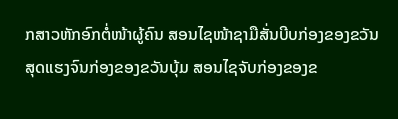ກສາວຫັກອົກຕໍ່ໜ້າຜູ້ຄົນ ສອນໄຊໜ້າຊາມືສັ່ນບີບກ່ອງຂອງຂວັນສຸດແຮງຈົນກ່ອງຂອງຂວັນບຸ້ມ ສອນໄຊຈັບກ່ອງຂອງຂ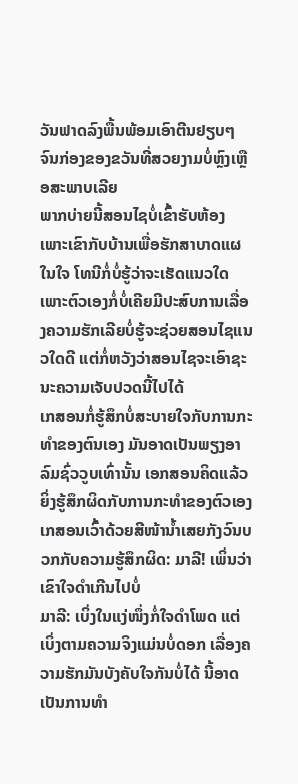ວັນຟາດລົງພື້ນພ້ອມເອົາຕີນຢຽບໆຈົນກ່ອງຂອງຂວັນທີ່ສວຍງາມບໍ່ຫຼົງເຫຼືອສະພາບເລີຍ
ພາກບ່າຍນີ້ສອນໄຊບໍ່ເຂົ້າຮັບຫ້ອງ ເພາະເຂົາກັບບ້ານເພື່ອຮັກສາບາດແຜໃນໃຈ ໂທນີກໍ່ບໍ່ຮູ້ວ່າຈະເຮັດແນວໃດເພາະຕົວເອງກໍ່ບໍ່ເຄີຍມີປະສົບການເລື່ອງຄວາມຮັກເລີຍບໍ່ຮູ້ຈະຊ່ວຍສອນໄຊແນວໃດດີ ແຕ່ກໍ່ຫວັງວ່າສອນໄຊຈະເອົາຊະນະຄວາມເຈັບປວດນີ້ໄປໄດ້
ເກສອນກໍ່ຮູ້ສຶກບໍ່ສະບາຍໃຈກັບການກະທຳຂອງຕົນເອງ ມັນອາດເປັນພຽງອາລົມຊົ່ວວູບເທົ່ານັ້ນ ເອກສອນຄິດແລ້ວຍິ່ງຮູ້ສຶກຜິດກັບການກະທຳຂອງຕົວເອງ
ເກສອນເວົ້າດ້ວຍສີໜ້ານ້ຳເສຍກັງວົນບວກກັບຄວາມຮູ້ສຶກຜິດ: ມາລີ! ເພິ່ນວ່າເຂົາໃຈດຳເກີນໄປບໍ່
ມາລີ: ເບິ່ງໃນແງ່ໜຶ່ງກໍ່ໃຈດຳໂພດ ແຕ່ເບິ່ງຕາມຄວາມຈິງແມ່ນບໍ່ດອກ ເລື່ອງຄວາມຮັກມັນບັງຄັບໃຈກັນບໍ່ໄດ້ ນີ້ອາດເປັນການທຳ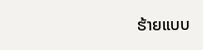ຮ້າຍແບບ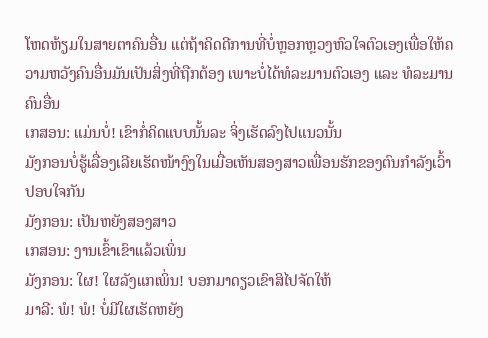ໂຫດຫ້ຽມໃນສາຍຕາຄົນອື່ນ ແຕ່ຖ້າຄິດດີການທີ່ບໍ່ຫຼອກຫຼວງຫົວໃຈຕົວເອງເພື່ອໃຫ້ຄວາມຫວັງຄົນອື່ນມັນເປັນສິ່ງທີ່ຖືກຕ້ອງ ເພາະບໍ່ໄດ້ທໍລະມານຕົວເອງ ແລະ ທໍລະມານຄົນອື່ນ
ເກສອນ: ແມ່ນບໍ່! ເຂົາກໍ່ຄິດແບບນັ້ນລະ ຈິ່ງເຮັດລົງໄປແນວນັ້ນ
ມັງກອນບໍ່ຮູ້ເລື່ອງເລີຍເຮັດໜ້າງົງໃນເມື່ອເຫັນສອງສາວເພື່ອນຮັກຂອງຕົນກຳລັງເວົ້າປອບໃຈກັນ
ມັງກອນ: ເປັນຫຍັງສອງສາວ
ເກສອນ: ງານເຂົ້າເຂົາແລ້ວເພິ່ນ
ມັງກອນ: ໃຜ! ໃຜລັງແກເພິ່ນ! ບອກມາດຽວເຂົາສິໄປຈັດໃຫ້
ມາລີ: ພໍ! ພໍ! ບໍ່ມີໃຜເຮັດຫຍັງ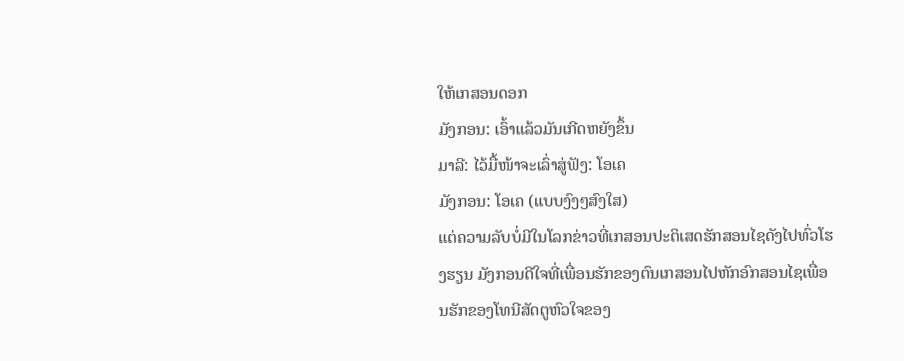ໃຫ້ເກສອນດອກ
ມັງກອນ: ເອົ້າແລ້ວມັນເກີດຫຍັງຂຶ້ນ
ມາລີ: ໄວ້ມື້ໜ້າຈະເລົ່າສູ່ຟັງ: ໂອເຄ
ມັງກອນ: ໂອເຄ (ແບບງົງໆສົງໃສ)
ແຕ່ຄວາມລັບບໍ່ມີໃນໂລກຂ່າວທີ່ເກສອນປະຕິເສດຮັກສອນໄຊດັງໄປທົ່ວໂຮງຮຽນ ມັງກອນດີໃຈທີ່ເພື່ອນຮັກຂອງຕົນເກສອນໄປຫັກອົກສອນໄຊເພື່ອນຮັກຂອງໂທນີສັດຕູຫົວໃຈຂອງ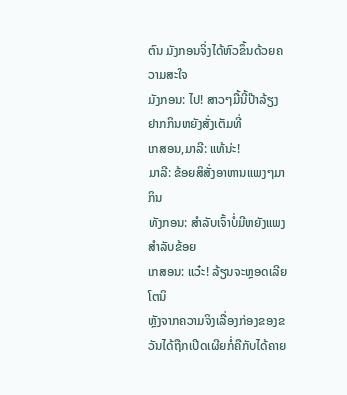ຕົນ ມັງກອນຈິ່ງໄດ້ຫົວຂຶ້ນດ້ວຍຄວາມສະໃຈ
ມັງກອນ: ໄປ! ສາວໆມື້ນີ້ປ໊າລ້ຽງ ຢາກກິນຫຍັງສັ່ງເຕັມທີ່
ເກສອນ,ມາລີ: ແທ້ນ່ະ!
ມາລີ: ຂ້ອຍສິສັ່ງອາຫານແພງໆມາກິນ
ທັງກອນ: ສຳລັບເຈົ້າບໍ່ມີຫຍັງແພງສຳລັບຂ້ອຍ
ເກສອນ: ແວ໋ະ! ລ້ຽນຈະຫຼອດເລີຍໂຕນິ
ຫຼັງຈາກຄວາມຈິງເລື່ອງກ່ອງຂອງຂວັນໄດ້ຖືກເປີດເຜີຍກໍ່ຄືກັບໄດ້ຄາຍ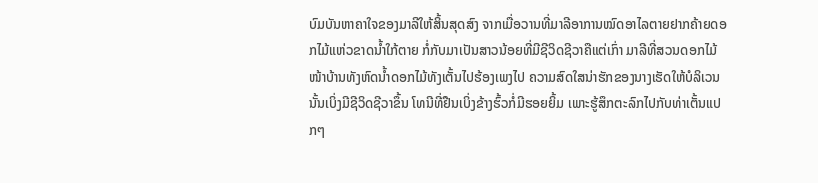ບົມບັນຫາຄາໃຈຂອງມາລີໃຫ້ສິ້ນສຸດສົງ ຈາກເມື່ອວານທີ່ມາລີອາການໝົດອາໄລຕາຍຢາກຄ້າຍດອກໄມ້ແຫ່ວຂາດນ້ຳໃກ້ຕາຍ ກໍ່ກັບມາເປັນສາວນ້ອຍທີ່ມີຊີວິດຊີວາຄືແຕ່ເກົ່າ ມາລີທີ່ສວນດອກໄມ້ໜ້າບ້ານທັງຫົດນ້ຳດອກໄມ້ທັງເຕັ້ນໄປຮ້ອງເພງໄປ ຄວາມສົດໃສນ່າຮັກຂອງນາງເຮັດໃຫ້ບໍລິເວນນັ້ນເບິ່ງມີຊີວິດຊີວາຂຶ້ນ ໂທນີທີ່ຢືນເບິ່ງຂ້າງຮົ້ວກໍ່ມີຮອຍຍິ້ມ ເພາະຮູ້ສຶກຕະລົກໄປກັບທ່າເຕັ້ນແປກໆ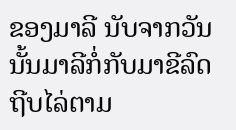ຂອງມາລີ ນັບຈາກວັນນັ້ນມາລີກໍ່ກັບມາຂີລົດຖີບໄລ່ຕາມ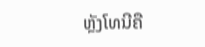ຫຼັງໂທນີຄື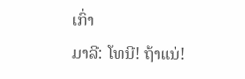ເກົ່າ
ມາລີ: ໂທນີ! ຖ້າແນ່!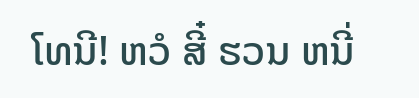ໂທນີ! ຫວໍ ສີ໋ ຮວນ ຫນີ່